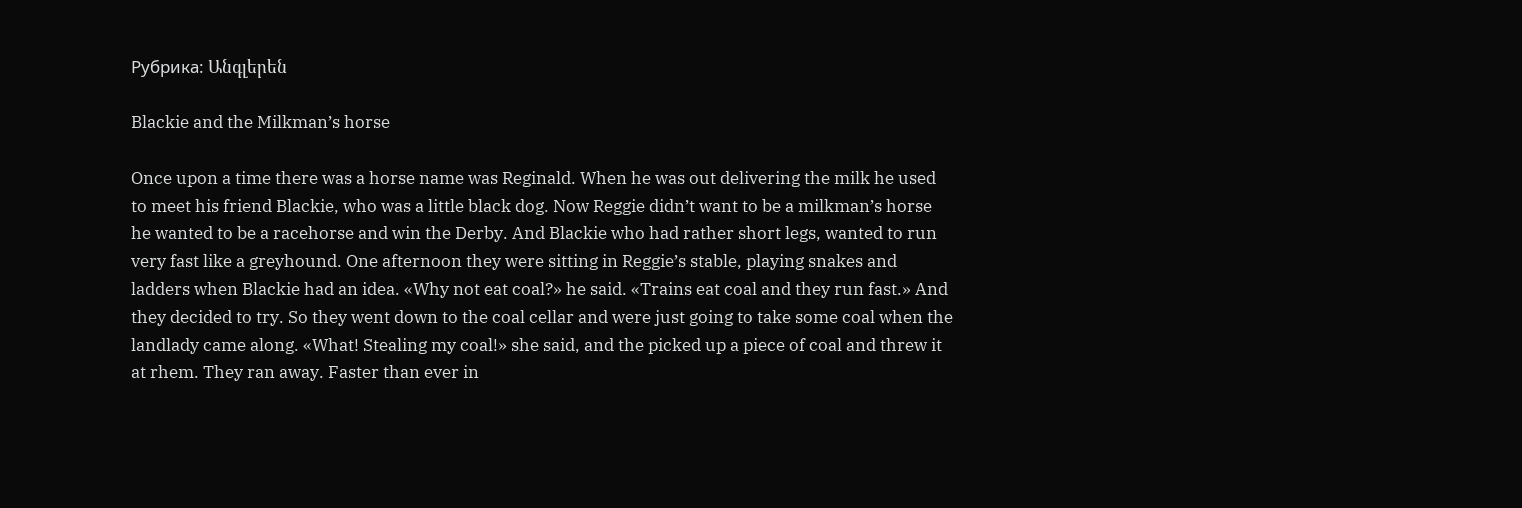Рубрика: Անգլերեն

Blackie and the Milkman’s horse

Once upon a time there was a horse name was Reginald. When he was out delivering the milk he used to meet his friend Blackie, who was a little black dog. Now Reggie didn’t want to be a milkman’s horse he wanted to be a racehorse and win the Derby. And Blackie who had rather short legs, wanted to run very fast like a greyhound. One afternoon they were sitting in Reggie’s stable, playing snakes and ladders when Blackie had an idea. «Why not eat coal?» he said. «Trains eat coal and they run fast.» And they decided to try. So they went down to the coal cellar and were just going to take some coal when the landlady came along. «What! Stealing my coal!» she said, and the picked up a piece of coal and threw it at rhem. They ran away. Faster than ever in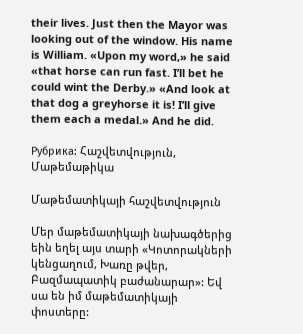their lives. Just then the Mayor was looking out of the window. His name is William. «Upon my word,» he said «that horse can run fast. I’ll bet he could wint the Derby.» «And look at that dog a greyhorse it is! I’ll give them each a medal.» And he did.

Рубрика: Հաշվետվություն, Մաթեմաթիկա

Մաթեմատիկայի հաշվետվություն

Մեր մաթեմատիկայի նախագծերից եին եղել այս տարի «Կոտորակների կենցաղում, Խառը թվեր, Բազմապատիկ բաժանարար»: Եվ սա են իմ մաթեմատիկայի փոստերը: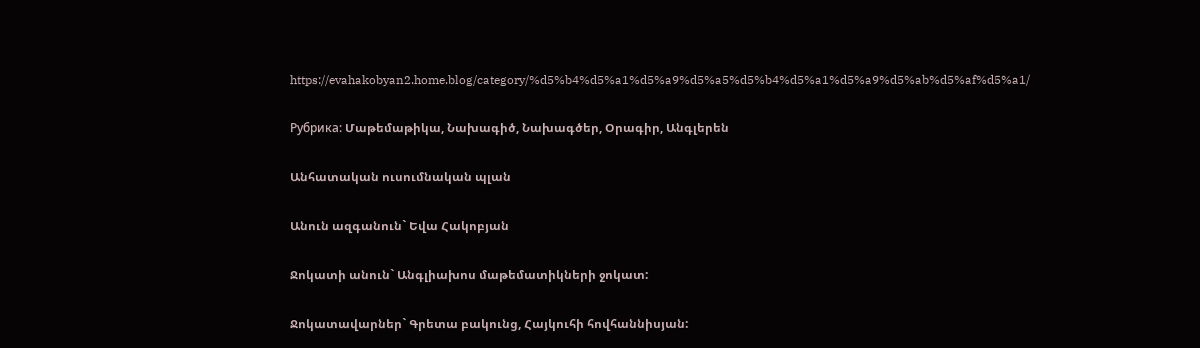https://evahakobyan2.home.blog/category/%d5%b4%d5%a1%d5%a9%d5%a5%d5%b4%d5%a1%d5%a9%d5%ab%d5%af%d5%a1/

Рубрика: Մաթեմաթիկա, Նախագիծ, Նախագծեր, Օրագիր, Անգլերեն

Անհատական ուսումնական պլան

Անուն ազգանուն` Եվա Հակոբյան

Ջոկատի անուն` Անգլիախոս մաթեմատիկների ջոկատ:

Ջոկատավարներ` Գրետա բակունց, Հայկուհի հովհաննիսյան: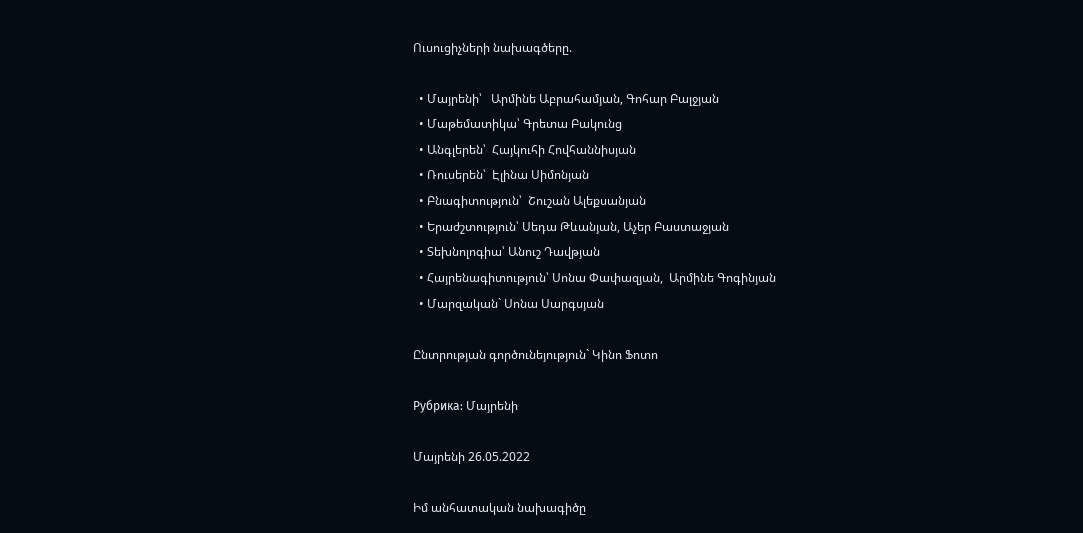Ուսուցիչների նախագծերը.

  • Մայրենի՝   Արմինե Աբրահամյան, Գոհար Բալջյան
  • Մաթեմատիկա՝ Գրետա Բակունց
  • Անգլերեն՝  Հայկուհի Հովհաննիսյան
  • Ռուսերեն՝  Էլինա Սիմոնյան
  • Բնագիտություն՝  Շուշան Ալեքսանյան
  • Երաժշտություն՝ Սեդա Թևանյան, Աչեր Բաստաջյան
  • Տեխնոլոգիա՝ Անուշ Դավթյան
  • Հայրենագիտություն՝ Սոնա Փափազյան,  Արմինե Գոգինյան
  • Մարզական` Սոնա Սարգսյան

Ընտրության գործունեյություն` Կինո Ֆոտո

Рубрика: Մայրենի

Մայրենի 26.05.2022

Իմ անհատական նախագիծը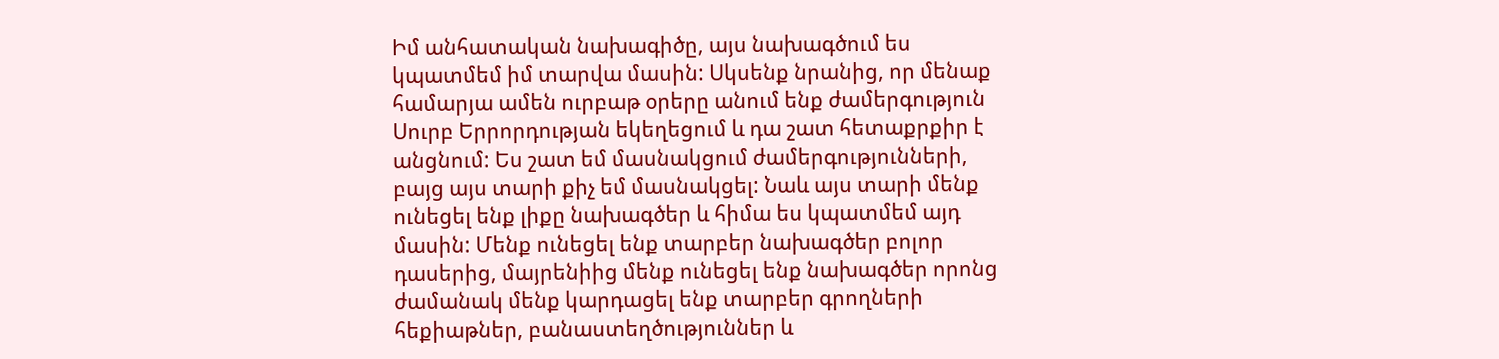Իմ անհատական նախագիծը, այս նախագծում ես կպատմեմ իմ տարվա մասին: Սկսենք նրանից, որ մենաք համարյա ամեն ուրբաթ օրերը անում ենք ժամերգություն Սուրբ Երրորդության եկեղեցում և դա շատ հետաքրքիր է անցնում: Ես շատ եմ մասնակցում ժամերգությունների, բայց այս տարի քիչ եմ մասնակցել: Նաև այս տարի մենք ունեցել ենք լիքը նախագծեր և հիմա ես կպատմեմ այդ մասին: Մենք ունեցել ենք տարբեր նախագծեր բոլոր դասերից, մայրենիից մենք ունեցել ենք նախագծեր որոնց ժամանակ մենք կարդացել ենք տարբեր գրողների հեքիաթներ, բանաստեղծություններ և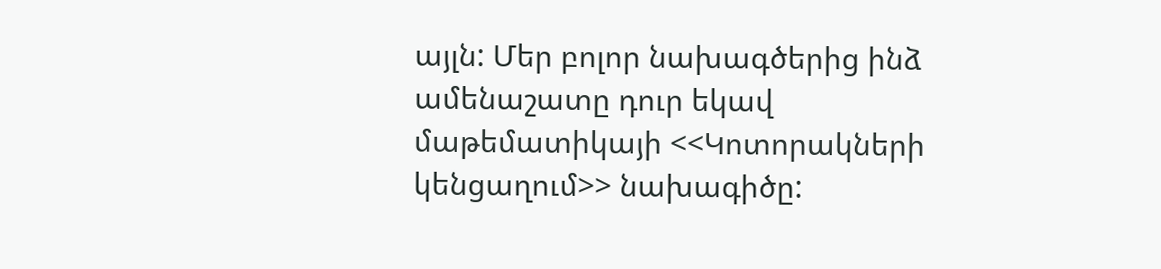այլն: Մեր բոլոր նախագծերից ինձ ամենաշատը դուր եկավ մաթեմատիկայի <<Կոտորակների կենցաղում>> նախագիծը: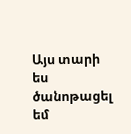Այս տարի ես ծանոթացել եմ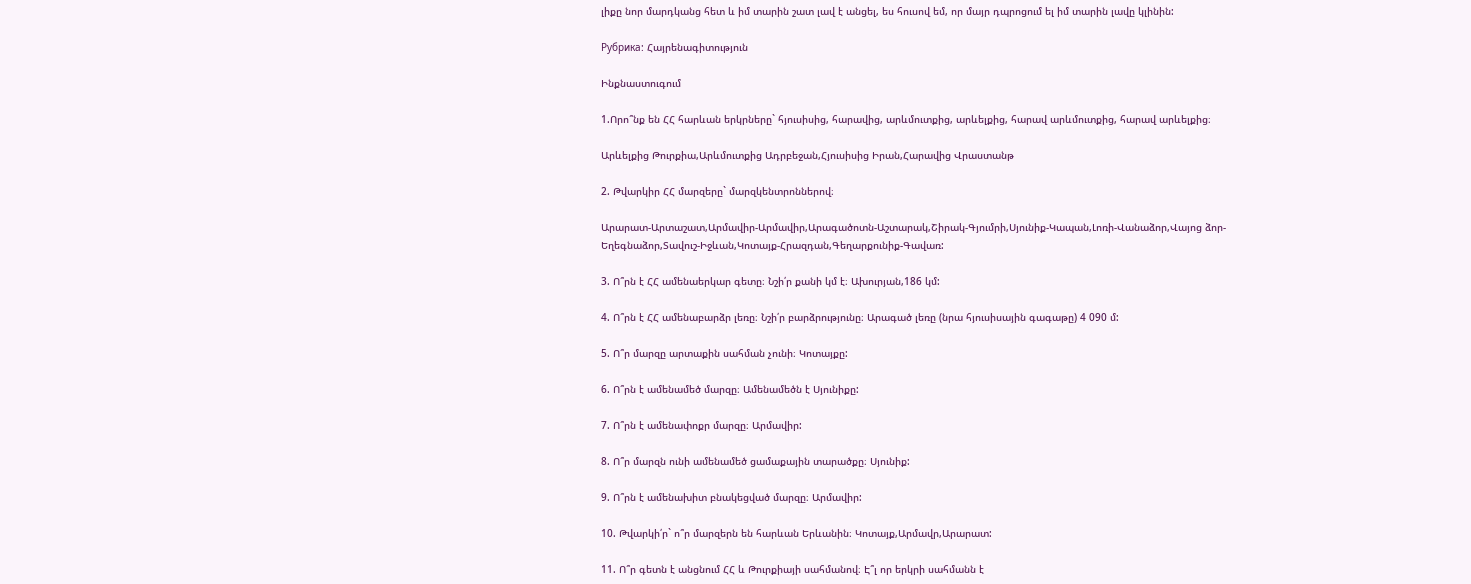լիքը նոր մարդկանց հետ և իմ տարին շատ լավ է անցել, ես հուսով եմ, որ մայր դպրոցում ել իմ տարին լավը կլինին:

Рубрика: Հայրենագիտություն

Ինքնաստուգում

1.Որո՞նք են ՀՀ հարևան երկրները` հյուսիսից, հարավից, արևմուտքից, արևելքից, հարավ արևմուտքից, հարավ արևելքից։

Արևելքից Թուրքիա,Արևմուտքից Ադրբեջան,Հյուսիսից Իրան,Հարավից Վրաստանթ

2. Թվարկիր ՀՀ մարզերը` մարզկենտրոններով։

Արարատ-Արտաշատ,Արմավիր-Արմավիր,Արագածոտն-Աշտարակ,Շիրակ-Գյումրի,Սյունիք-Կապան,Լոռի-Վանաձոր,Վայոց ձոր-Եղեգնաձոր,Տավուշ-Իջևան,Կոտայք-Հրազդան,Գեղարքունիք-Գավառ:

3. Ո՞րն է ՀՀ ամենաերկար գետը։ Նշի՛ր քանի կմ է։ Ախուրյան,186 կմ:

4. Ո՞րն է ՀՀ ամենաբարձր լեռը։ Նշի՛ր բարձրությունը։ Արագած լեռը (նրա հյուսիսային գագաթը) 4 090 մ:

5. Ո՞ր մարզը արտաքին սահման չունի։ Կոտայքը:

6. Ո՞րն է ամենամեծ մարզը։ Ամենամեծն է Սյունիքը:

7. Ո՞րն է ամենափոքր մարզը։ Արմավիր:

8. Ո՞ր մարզն ունի ամենամեծ ցամաքային տարածքը։ Սյունիք:

9. Ո՞րն է ամենախիտ բնակեցված մարզը։ Արմավիր:

10. Թվարկի՛ր` ո՞ր մարզերն են հարևան Երևանին։ Կոտայք,Արմավր,Արարատ:

11. Ո՞ր գետն է անցնում ՀՀ և Թուրքիայի սահմանով։ Է՞լ որ երկրի սահմանն է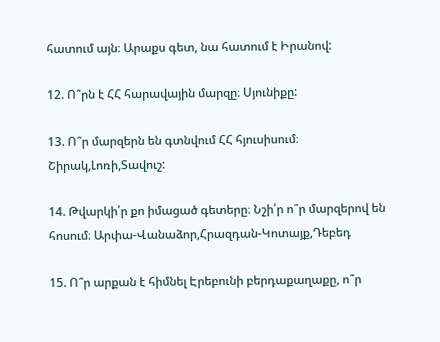հատում այն։ Արաքս գետ, նա հատում է Իրանով:

12. Ո՞րն է ՀՀ հարավային մարզը։ Սյունիքը:

13. Ո՞ր մարզերն են գտնվում ՀՀ հյուսիսում։ Շիրակ,Լոռի,Տավուշ:

14. Թվարկի՛ր քո իմացած գետերը։ Նշի՛ր ո՞ր մարզերով են հոսում։ Արփա-Վանաձոր,Հրազդան-Կոտայք,Դեբեդ

15. Ո՞ր արքան է հիմնել Էրեբունի բերդաքաղաքը, ո՞ր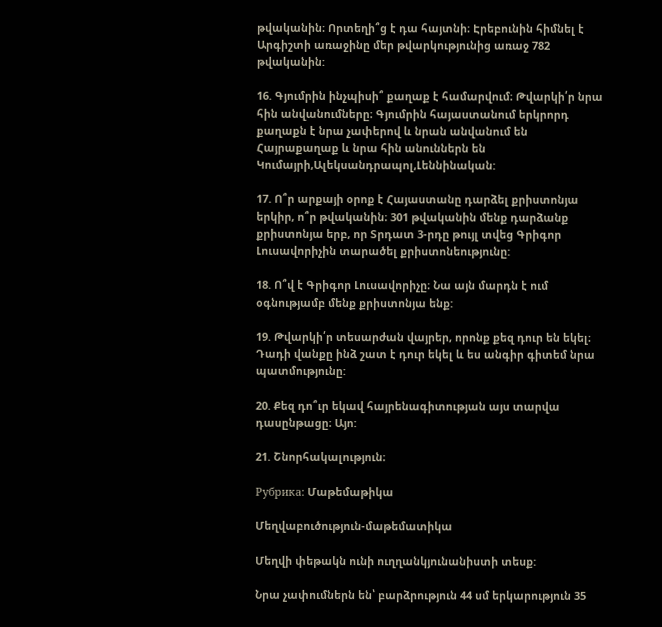թվականին։ Որտեղի՞ց է դա հայտնի։ Էրեբունին հիմնել է Արգիշտի առաջինը մեր թվարկությունից առաջ 782 թվականին:

16. Գյումրին ինչպիսի՞ քաղաք է համարվում։ Թվարկի՛ր նրա հին անվանումները։ Գյումրին հայաստանում երկրորդ քաղաքն է նրա չափերով և նրան անվանում են Հայրաքաղաք և նրա հին անուններն են Կումայրի,Ալեկսանդրապոլ,Լեննինական:

17. Ո՞ր արքայի օրոք է Հայաստանը դարձել քրիստոնյա երկիր, ո՞ր թվականին։ 301 թվականին մենք դարձանք քրիստոնյա երբ, որ Տրդատ 3-րդը թույլ տվեց Գրիգոր Լուսավորիչին տարածել քրիստոնեությունը:

18. Ո՞վ է Գրիգոր Լուսավորիչը։ Նա այն մարդն է ում օգնությամբ մենք քրիստոնյա ենք:

19. Թվարկի՛ր տեսարժան վայրեր, որոնք քեզ դուր են եկել։ Դադի վանքը ինձ շատ է դուր եկել և ես անգիր գիտեմ նրա պատմությունը:

20. Քեզ դո՞ւր եկավ հայրենագիտության այս տարվա դասընթացը։ Այո:

21. Շնորհակալություն։

Рубрика: Մաթեմաթիկա

Մեղվաբուծություն-մաթեմատիկա

Մեղվի փեթակն ունի ուղղանկյունանիստի տեսք:

Նրա չափումներն են՝ բարձրություն 44 սմ երկարություն 35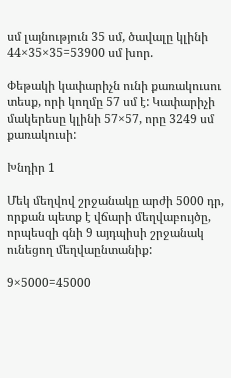սմ լայնություն 35 սմ, ծավալը կլինի 44×35×35=53900 սմ խոր.

Փեթակի կափարիչն ունի քառակուսու տեսք, որի կողմը 57 սմ է: Կափարիչի մակերեսը կլինի 57×57, որը 3249 սմ քառակուսի:

Խնդիր 1

Մեկ մեղվով շրջանակը արժի 5000 դր, որքան պետք է վճարի մեղվաբույծը, որպեսզի գնի 9 այդպիսի շրջանակ ունեցող մեղվաընտանիք:

9×5000=45000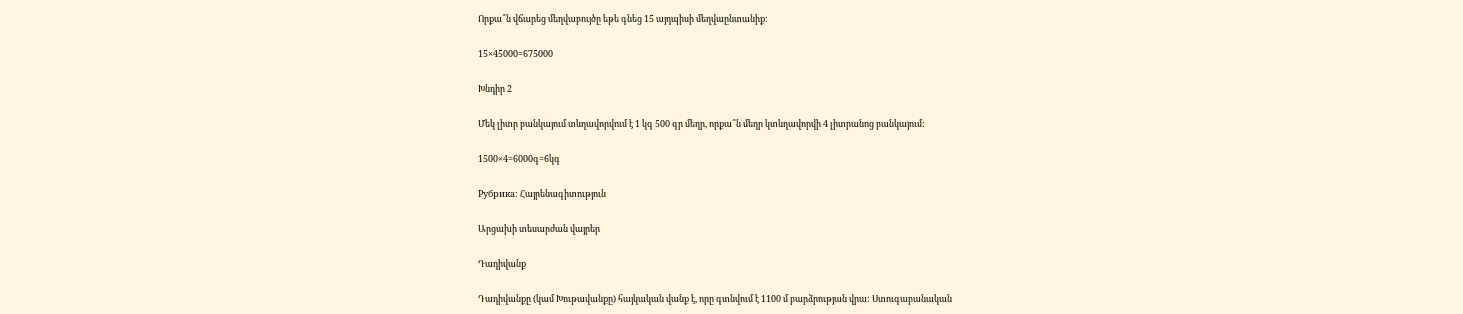Որքա՞ն վճարեց մեղվաբույծը եթե գնեց 15 այդպիսի մեղվաընտանիք:

15×45000=675000

Խնդիր 2

Մեկ լիտր բանկայում տևղավորվում է 1 կգ 500 գր մեղր, որքա՞ն մեղր կտևղավորվի 4 լիտրանոց բանկայում:

1500×4=6000գ=6կգ

Рубрика: Հայրենագիտություն

Արցախի տեսարժան վայրեր

Դադիվանք

Դադիվանքը (կամ Խութավանքը) հայկական վանք է, որը գտնվում է 1100 մ բարձրության վրա: Ստուգաբանական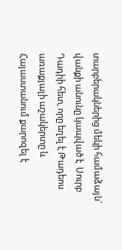տարբերակներից մեկի համաձայն` վանքի անունը կապված է  Սուրբ Դադիի հետ, որը եղել է Թադեոս առաքյալի աշակերտը և Հայաստանում քարոզել է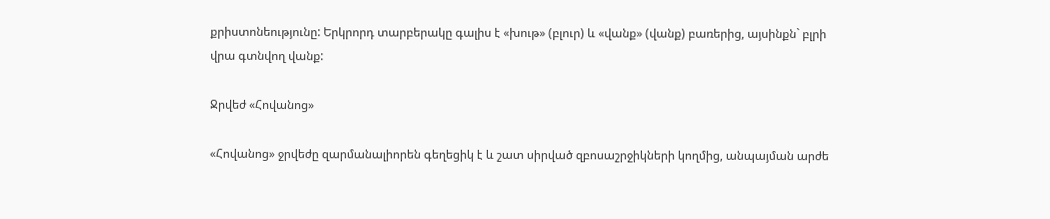քրիստոնեությունը: Երկրորդ տարբերակը գալիս է «խութ» (բլուր) և «վանք» (վանք) բառերից, այսինքն` բլրի վրա գտնվող վանք:

Ջրվեժ «Հովանոց»

«Հովանոց» ջրվեժը զարմանալիորեն գեղեցիկ է և շատ սիրված զբոսաշրջիկների կողմից, անպայման արժե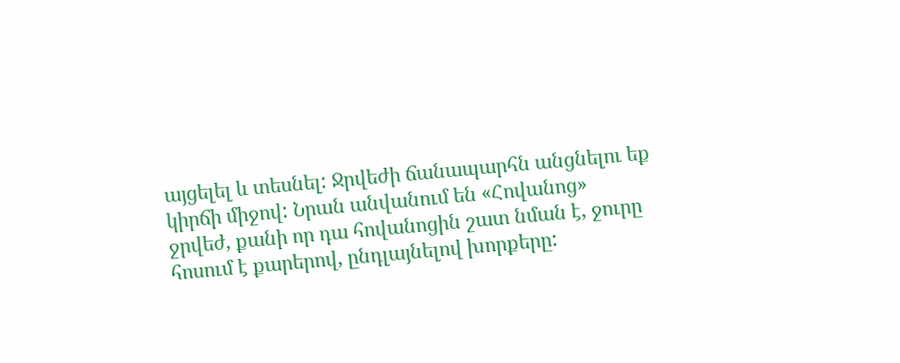այցելել և տեսնել: Ջրվեժի ճանապարհն անցնելու եք կիրճի միջով: Նրան անվանում են «Հովանոց» ջրվեժ, քանի որ դա հովանոցին շատ նման է, ջուրը հոսում է քարերով, ընդլայնելով խորքերը: